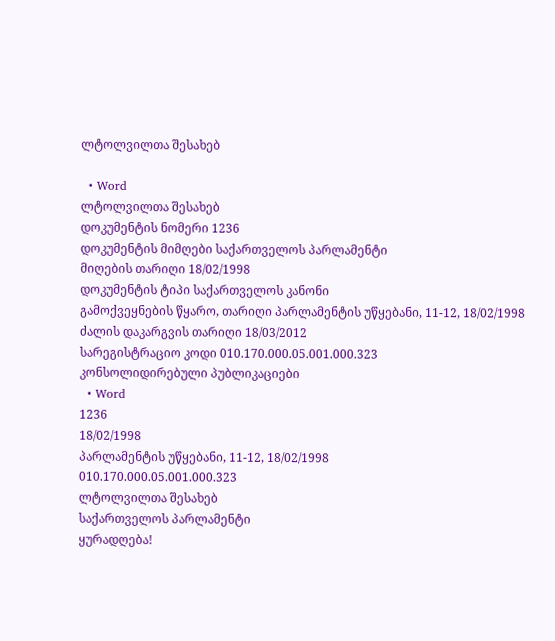ლტოლვილთა შესახებ

  • Word
ლტოლვილთა შესახებ
დოკუმენტის ნომერი 1236
დოკუმენტის მიმღები საქართველოს პარლამენტი
მიღების თარიღი 18/02/1998
დოკუმენტის ტიპი საქართველოს კანონი
გამოქვეყნების წყარო, თარიღი პარლამენტის უწყებანი, 11-12, 18/02/1998
ძალის დაკარგვის თარიღი 18/03/2012
სარეგისტრაციო კოდი 010.170.000.05.001.000.323
კონსოლიდირებული პუბლიკაციები
  • Word
1236
18/02/1998
პარლამენტის უწყებანი, 11-12, 18/02/1998
010.170.000.05.001.000.323
ლტოლვილთა შესახებ
საქართველოს პარლამენტი
ყურადღება!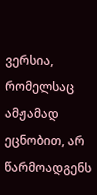ვერსია, რომელსაც ამჟამად ეცნობით, არ წარმოადგენს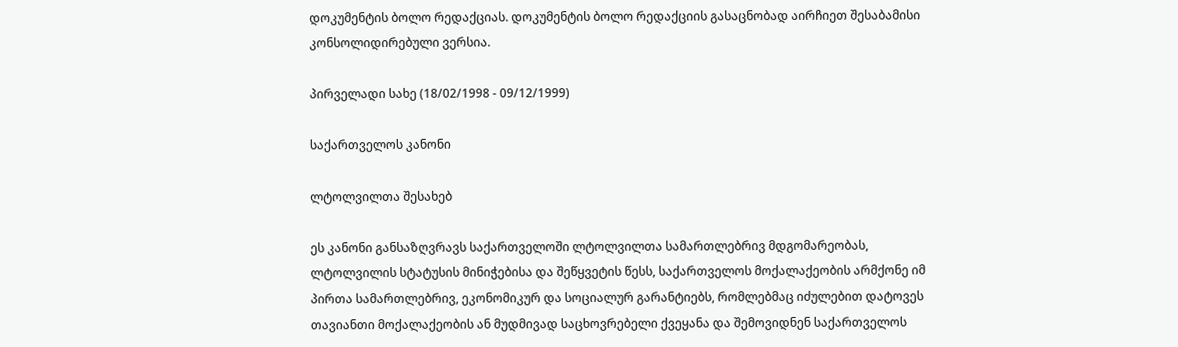დოკუმენტის ბოლო რედაქციას. დოკუმენტის ბოლო რედაქციის გასაცნობად აირჩიეთ შესაბამისი კონსოლიდირებული ვერსია.

პირველადი სახე (18/02/1998 - 09/12/1999)

საქართველოს კანონი

ლტოლვილთა შესახებ

ეს კანონი განსაზღვრავს საქართველოში ლტოლვილთა სამართლებრივ მდგომარეობას, ლტოლვილის სტატუსის მინიჭებისა და შეწყვეტის წესს, საქართველოს მოქალაქეობის არმქონე იმ პირთა სამართლებრივ, ეკონომიკურ და სოციალურ გარანტიებს, რომლებმაც იძულებით დატოვეს თავიანთი მოქალაქეობის ან მუდმივად საცხოვრებელი ქვეყანა და შემოვიდნენ საქართველოს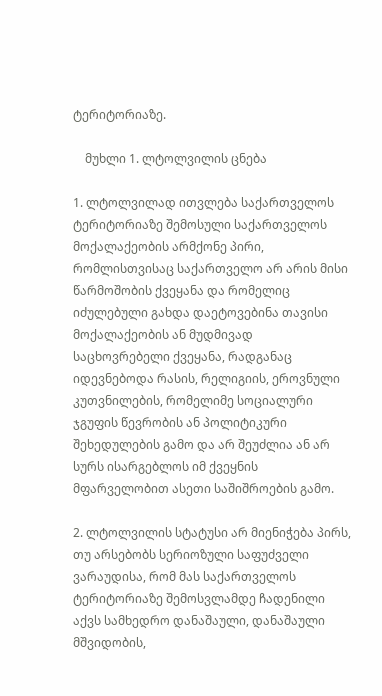ტერიტორიაზე.

    მუხლი 1. ლტოლვილის ცნება

1. ლტოლვილად ითვლება საქართველოს ტერიტორიაზე შემოსული საქართველოს მოქალაქეობის არმქონე პირი, რომლისთვისაც საქართველო არ არის მისი წარმოშობის ქვეყანა და რომელიც იძულებული გახდა დაეტოვებინა თავისი მოქალაქეობის ან მუდმივად საცხოვრებელი ქვეყანა, რადგანაც იდევნებოდა რასის, რელიგიის, ეროვნული კუთვნილების, რომელიმე სოციალური ჯგუფის წევრობის ან პოლიტიკური შეხედულების გამო და არ შეუძლია ან არ სურს ისარგებლოს იმ ქვეყნის მფარველობით ასეთი საშიშროების გამო.

2. ლტოლვილის სტატუსი არ მიენიჭება პირს, თუ არსებობს სერიოზული საფუძველი ვარაუდისა, რომ მას საქართველოს ტერიტორიაზე შემოსვლამდე ჩადენილი აქვს სამხედრო დანაშაული, დანაშაული მშვიდობის,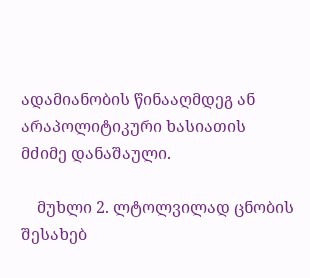ადამიანობის წინააღმდეგ ან არაპოლიტიკური ხასიათის მძიმე დანაშაული.

    მუხლი 2. ლტოლვილად ცნობის შესახებ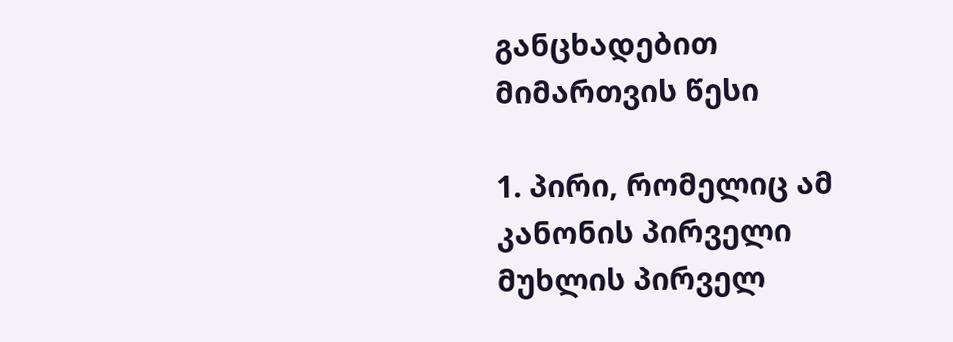განცხადებით მიმართვის წესი

1. პირი, რომელიც ამ კანონის პირველი მუხლის პირველ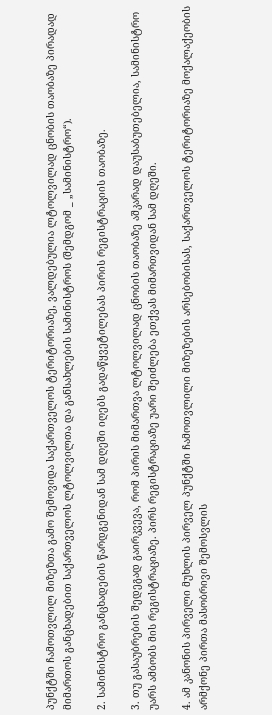პუნქტში ჩამოთვლილ მიზეზთა გამო შემოვიდა საქართველოს ტერიტორიაზე, ვალდებულია ლტოლვილად ცნობის თაობაზე პირადად მიმართოს განცხადებით საქართველოს ლტოლვილთა და განსახლების სამინისტროს (შემდგომ _ „სამინისტრო“).

2. სამინისტრო განცხადების წარდგენიდან სამ დღეში იღებს გადაწყვეტილებას პირის რეგისტრაციის თაობაზე.

3. თუ გასაუბრების შედეგად გაირკვევა, რომ პირის მიმართვა ლტოლვილად ცნობის თაობაზე აშკარად დაუსაბუთებელია, სამინისტრო უარს ამბობს მის რეგისტრაციაზე. პირს რეგისტრაციაზე უარი შეიძლება ეთქვას მიმართვიდან სამ დღეში.

4. ამ კანონის პირველი მუხლის პირველ პუნქტში ჩამოთვლილი მიზეზების არსებობისას, საქართველოს ტერიტორიაზე მოქალაქეობის არმქონე პირთა მასობრივი შემოსვლის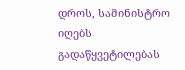დროს, სამინისტრო იღებს გადაწყვეტილებას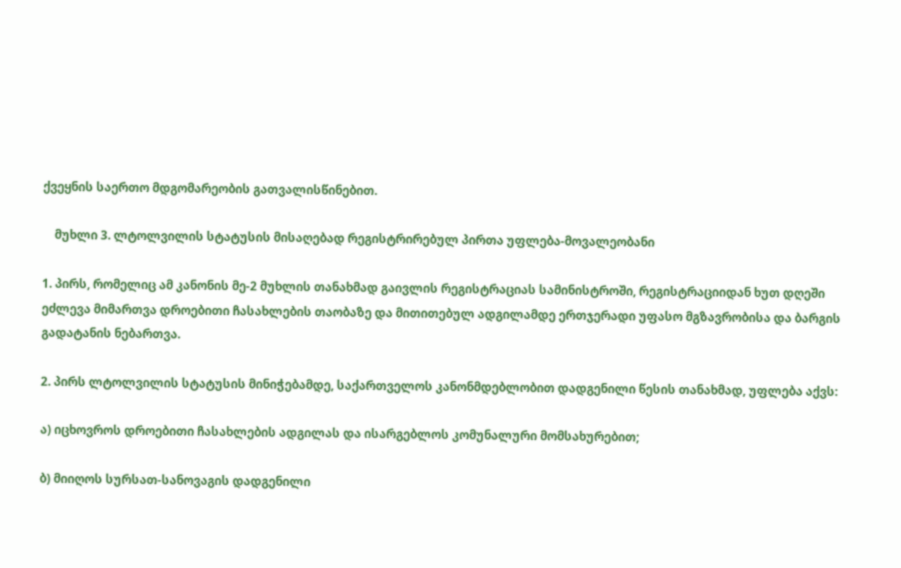ქვეყნის საერთო მდგომარეობის გათვალისწინებით.

    მუხლი 3. ლტოლვილის სტატუსის მისაღებად რეგისტრირებულ პირთა უფლება-მოვალეობანი

1. პირს, რომელიც ამ კანონის მე-2 მუხლის თანახმად გაივლის რეგისტრაციას სამინისტროში, რეგისტრაციიდან ხუთ დღეში ეძლევა მიმართვა დროებითი ჩასახლების თაობაზე და მითითებულ ადგილამდე ერთჯერადი უფასო მგზავრობისა და ბარგის გადატანის ნებართვა.

2. პირს ლტოლვილის სტატუსის მინიჭებამდე, საქართველოს კანონმდებლობით დადგენილი წესის თანახმად, უფლება აქვს:

ა) იცხოვროს დროებითი ჩასახლების ადგილას და ისარგებლოს კომუნალური მომსახურებით;

ბ) მიიღოს სურსათ-სანოვაგის დადგენილი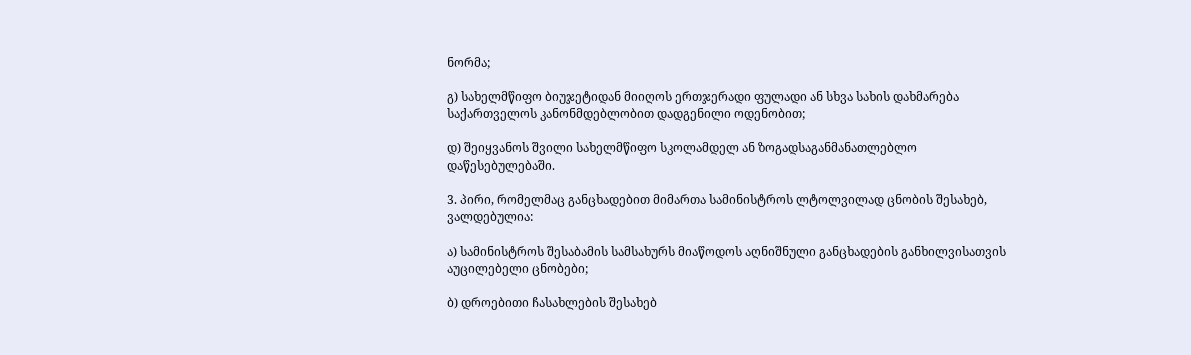ნორმა;

გ) სახელმწიფო ბიუჯეტიდან მიიღოს ერთჯერადი ფულადი ან სხვა სახის დახმარება საქართველოს კანონმდებლობით დადგენილი ოდენობით;

დ) შეიყვანოს შვილი სახელმწიფო სკოლამდელ ან ზოგადსაგანმანათლებლო დაწესებულებაში.

3. პირი, რომელმაც განცხადებით მიმართა სამინისტროს ლტოლვილად ცნობის შესახებ, ვალდებულია:

ა) სამინისტროს შესაბამის სამსახურს მიაწოდოს აღნიშნული განცხადების განხილვისათვის აუცილებელი ცნობები;

ბ) დროებითი ჩასახლების შესახებ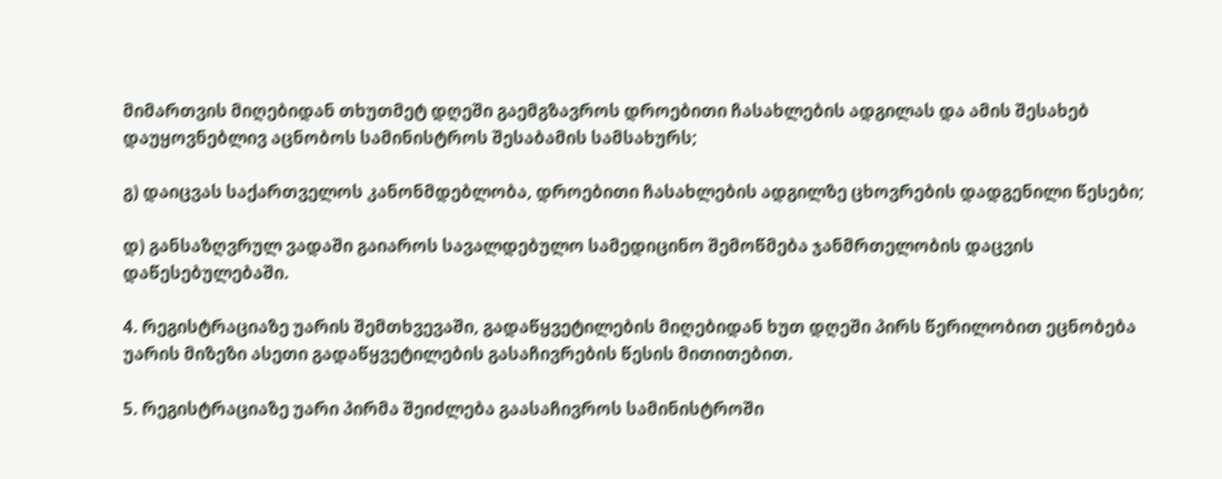მიმართვის მიღებიდან თხუთმეტ დღეში გაემგზავროს დროებითი ჩასახლების ადგილას და ამის შესახებ დაუყოვნებლივ აცნობოს სამინისტროს შესაბამის სამსახურს;

გ) დაიცვას საქართველოს კანონმდებლობა, დროებითი ჩასახლების ადგილზე ცხოვრების დადგენილი წესები;

დ) განსაზღვრულ ვადაში გაიაროს სავალდებულო სამედიცინო შემოწმება ჯანმრთელობის დაცვის დაწესებულებაში.

4. რეგისტრაციაზე უარის შემთხვევაში, გადაწყვეტილების მიღებიდან ხუთ დღეში პირს წერილობით ეცნობება უარის მიზეზი ასეთი გადაწყვეტილების გასაჩივრების წესის მითითებით.

5. რეგისტრაციაზე უარი პირმა შეიძლება გაასაჩივროს სამინისტროში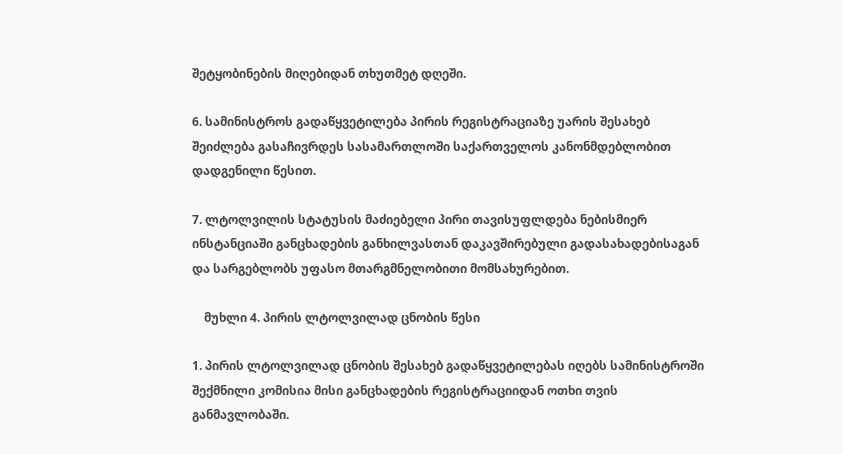შეტყობინების მიღებიდან თხუთმეტ დღეში.

6. სამინისტროს გადაწყვეტილება პირის რეგისტრაციაზე უარის შესახებ შეიძლება გასაჩივრდეს სასამართლოში საქართველოს კანონმდებლობით დადგენილი წესით.

7. ლტოლვილის სტატუსის მაძიებელი პირი თავისუფლდება ნებისმიერ ინსტანციაში განცხადების განხილვასთან დაკავშირებული გადასახადებისაგან და სარგებლობს უფასო მთარგმნელობითი მომსახურებით.

    მუხლი 4. პირის ლტოლვილად ცნობის წესი

1. პირის ლტოლვილად ცნობის შესახებ გადაწყვეტილებას იღებს სამინისტროში შექმნილი კომისია მისი განცხადების რეგისტრაციიდან ოთხი თვის განმავლობაში.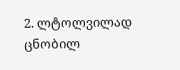2. ლტოლვილად ცნობილ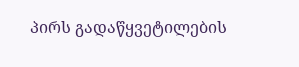პირს გადაწყვეტილების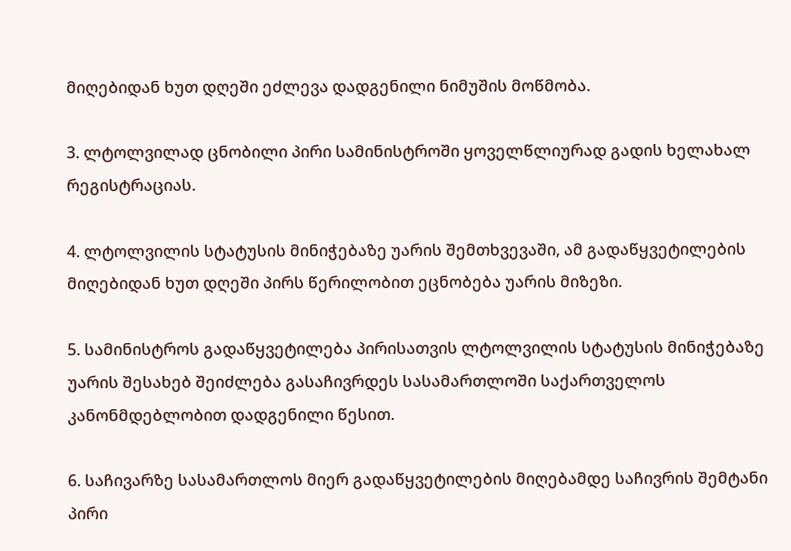მიღებიდან ხუთ დღეში ეძლევა დადგენილი ნიმუშის მოწმობა.

3. ლტოლვილად ცნობილი პირი სამინისტროში ყოველწლიურად გადის ხელახალ რეგისტრაციას.

4. ლტოლვილის სტატუსის მინიჭებაზე უარის შემთხვევაში, ამ გადაწყვეტილების მიღებიდან ხუთ დღეში პირს წერილობით ეცნობება უარის მიზეზი.

5. სამინისტროს გადაწყვეტილება პირისათვის ლტოლვილის სტატუსის მინიჭებაზე უარის შესახებ შეიძლება გასაჩივრდეს სასამართლოში საქართველოს კანონმდებლობით დადგენილი წესით.

6. საჩივარზე სასამართლოს მიერ გადაწყვეტილების მიღებამდე საჩივრის შემტანი პირი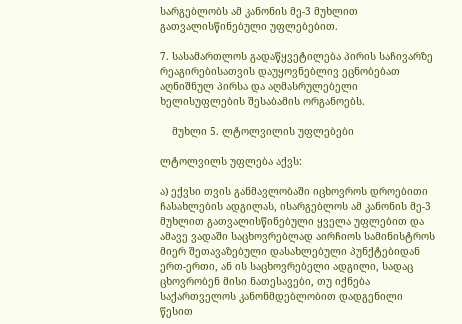სარგებლობს ამ კანონის მე-3 მუხლით გათვალისწინებული უფლებებით.

7. სასამართლოს გადაწყვეტილება პირის საჩივარზე რეაგირებისათვის დაუყოვნებლივ ეცნობებათ აღნიშნულ პირსა და აღმასრულებელი ხელისუფლების შესაბამის ორგანოებს.

    მუხლი 5. ლტოლვილის უფლებები

ლტოლვილს უფლება აქვს:

ა) ექვსი თვის განმავლობაში იცხოვროს დროებითი ჩასახლების ადგილას, ისარგებლოს ამ კანონის მე-3 მუხლით გათვალისწინებული ყველა უფლებით და ამავე ვადაში საცხოვრებლად აირჩიოს სამინისტროს მიერ შეთავაზებული დასახლებული პუნქტებიდან ერთ-ერთი, ან ის საცხოვრებელი ადგილი, სადაც ცხოვრობენ მისი ნათესავები, თუ იქნება საქართველოს კანონმდებლობით დადგენილი წესით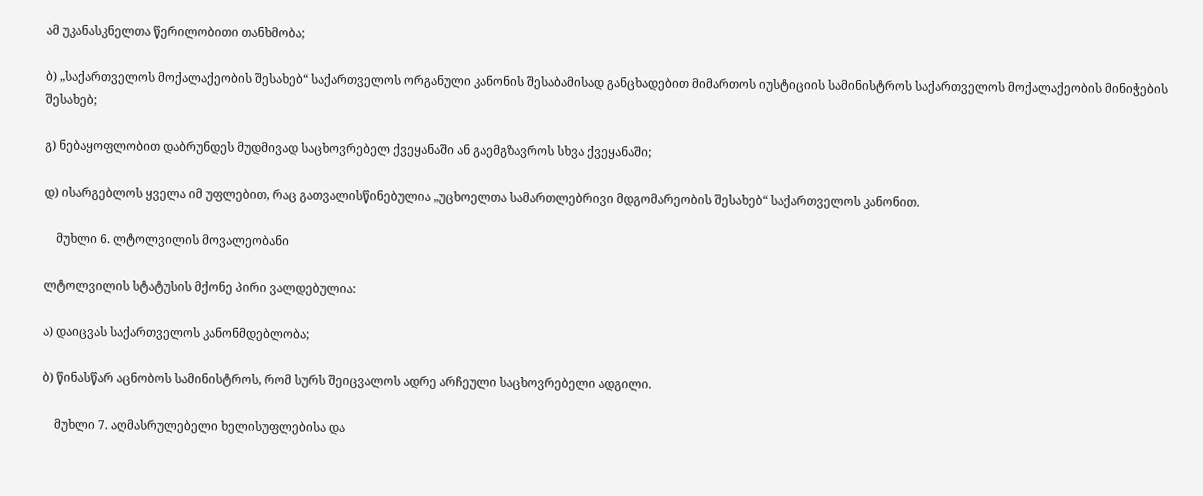ამ უკანასკნელთა წერილობითი თანხმობა;

ბ) „საქართველოს მოქალაქეობის შესახებ“ საქართველოს ორგანული კანონის შესაბამისად განცხადებით მიმართოს იუსტიციის სამინისტროს საქართველოს მოქალაქეობის მინიჭების შესახებ;

გ) ნებაყოფლობით დაბრუნდეს მუდმივად საცხოვრებელ ქვეყანაში ან გაემგზავროს სხვა ქვეყანაში;

დ) ისარგებლოს ყველა იმ უფლებით, რაც გათვალისწინებულია „უცხოელთა სამართლებრივი მდგომარეობის შესახებ“ საქართველოს კანონით.

    მუხლი 6. ლტოლვილის მოვალეობანი

ლტოლვილის სტატუსის მქონე პირი ვალდებულია:

ა) დაიცვას საქართველოს კანონმდებლობა;

ბ) წინასწარ აცნობოს სამინისტროს, რომ სურს შეიცვალოს ადრე არჩეული საცხოვრებელი ადგილი.

    მუხლი 7. აღმასრულებელი ხელისუფლებისა და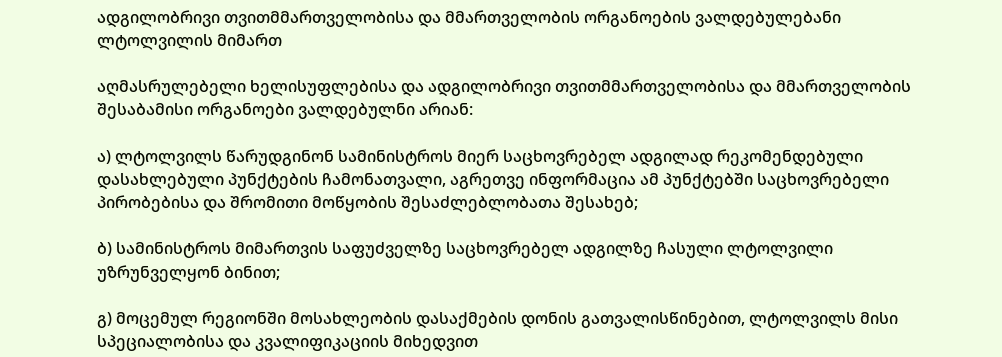ადგილობრივი თვითმმართველობისა და მმართველობის ორგანოების ვალდებულებანი ლტოლვილის მიმართ

აღმასრულებელი ხელისუფლებისა და ადგილობრივი თვითმმართველობისა და მმართველობის შესაბამისი ორგანოები ვალდებულნი არიან:

ა) ლტოლვილს წარუდგინონ სამინისტროს მიერ საცხოვრებელ ადგილად რეკომენდებული დასახლებული პუნქტების ჩამონათვალი, აგრეთვე ინფორმაცია ამ პუნქტებში საცხოვრებელი პირობებისა და შრომითი მოწყობის შესაძლებლობათა შესახებ;

ბ) სამინისტროს მიმართვის საფუძველზე საცხოვრებელ ადგილზე ჩასული ლტოლვილი უზრუნველყონ ბინით;

გ) მოცემულ რეგიონში მოსახლეობის დასაქმების დონის გათვალისწინებით, ლტოლვილს მისი სპეციალობისა და კვალიფიკაციის მიხედვით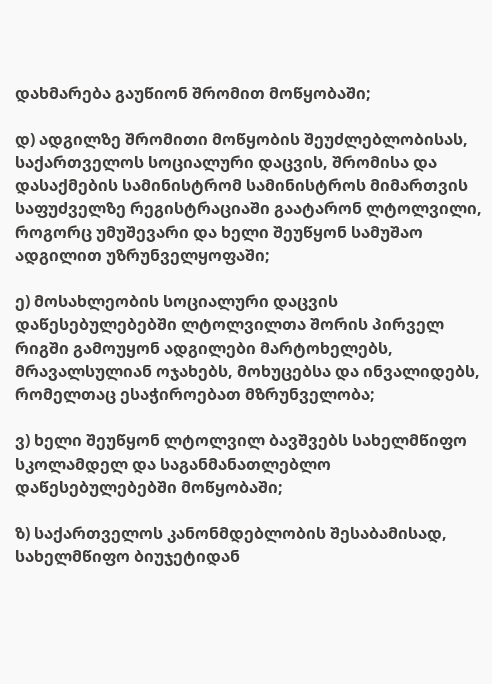დახმარება გაუწიონ შრომით მოწყობაში;

დ) ადგილზე შრომითი მოწყობის შეუძლებლობისას, საქართველოს სოციალური დაცვის, შრომისა და დასაქმების სამინისტრომ სამინისტროს მიმართვის საფუძველზე რეგისტრაციაში გაატარონ ლტოლვილი, როგორც უმუშევარი და ხელი შეუწყონ სამუშაო ადგილით უზრუნველყოფაში;

ე) მოსახლეობის სოციალური დაცვის დაწესებულებებში ლტოლვილთა შორის პირველ რიგში გამოუყონ ადგილები მარტოხელებს, მრავალსულიან ოჯახებს, მოხუცებსა და ინვალიდებს, რომელთაც ესაჭიროებათ მზრუნველობა;

ვ) ხელი შეუწყონ ლტოლვილ ბავშვებს სახელმწიფო სკოლამდელ და საგანმანათლებლო დაწესებულებებში მოწყობაში;

ზ) საქართველოს კანონმდებლობის შესაბამისად, სახელმწიფო ბიუჯეტიდან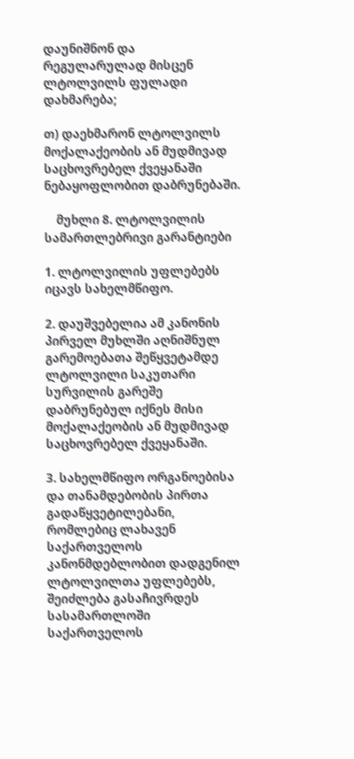დაუნიშნონ და რეგულარულად მისცენ ლტოლვილს ფულადი დახმარება;

თ) დაეხმარონ ლტოლვილს მოქალაქეობის ან მუდმივად საცხოვრებელ ქვეყანაში ნებაყოფლობით დაბრუნებაში.

    მუხლი 8. ლტოლვილის სამართლებრივი გარანტიები

1. ლტოლვილის უფლებებს იცავს სახელმწიფო.

2. დაუშვებელია ამ კანონის პირველ მუხლში აღნიშნულ გარემოებათა შეწყვეტამდე ლტოლვილი საკუთარი სურვილის გარეშე დაბრუნებულ იქნეს მისი მოქალაქეობის ან მუდმივად საცხოვრებელ ქვეყანაში.

3. სახელმწიფო ორგანოებისა და თანამდებობის პირთა გადაწყვეტილებანი, რომლებიც ლახავენ საქართველოს კანონმდებლობით დადგენილ ლტოლვილთა უფლებებს, შეიძლება გასაჩივრდეს სასამართლოში საქართველოს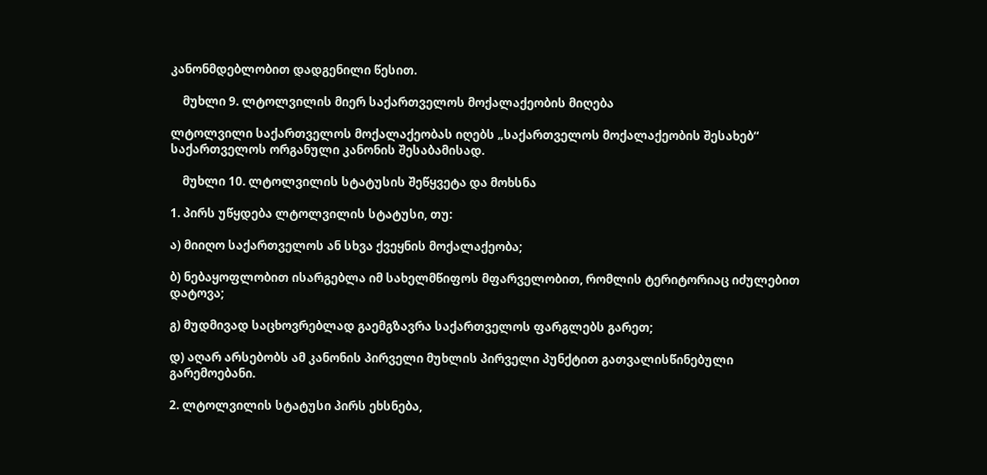კანონმდებლობით დადგენილი წესით.

    მუხლი 9. ლტოლვილის მიერ საქართველოს მოქალაქეობის მიღება

ლტოლვილი საქართველოს მოქალაქეობას იღებს „საქართველოს მოქალაქეობის შესახებ“ საქართველოს ორგანული კანონის შესაბამისად.

    მუხლი 10. ლტოლვილის სტატუსის შეწყვეტა და მოხსნა

1. პირს უწყდება ლტოლვილის სტატუსი, თუ:

ა) მიიღო საქართველოს ან სხვა ქვეყნის მოქალაქეობა;

ბ) ნებაყოფლობით ისარგებლა იმ სახელმწიფოს მფარველობით, რომლის ტერიტორიაც იძულებით დატოვა;

გ) მუდმივად საცხოვრებლად გაემგზავრა საქართველოს ფარგლებს გარეთ;

დ) აღარ არსებობს ამ კანონის პირველი მუხლის პირველი პუნქტით გათვალისწინებული გარემოებანი.

2. ლტოლვილის სტატუსი პირს ეხსნება,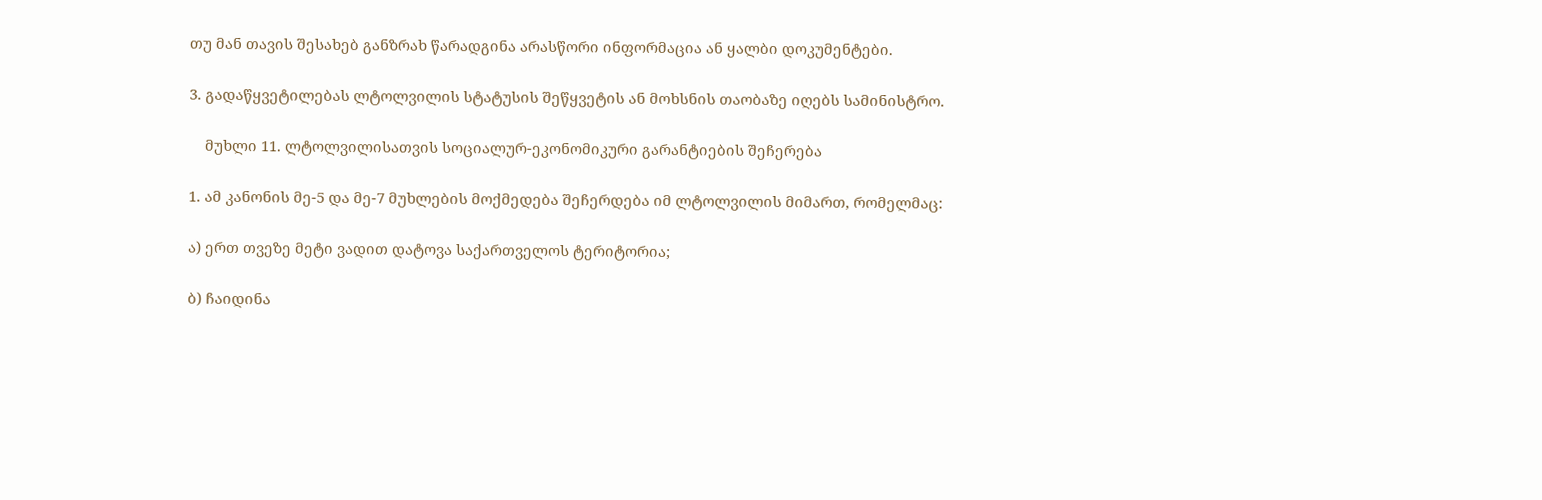თუ მან თავის შესახებ განზრახ წარადგინა არასწორი ინფორმაცია ან ყალბი დოკუმენტები.

3. გადაწყვეტილებას ლტოლვილის სტატუსის შეწყვეტის ან მოხსნის თაობაზე იღებს სამინისტრო.

    მუხლი 11. ლტოლვილისათვის სოციალურ-ეკონომიკური გარანტიების შეჩერება

1. ამ კანონის მე-5 და მე-7 მუხლების მოქმედება შეჩერდება იმ ლტოლვილის მიმართ, რომელმაც:

ა) ერთ თვეზე მეტი ვადით დატოვა საქართველოს ტერიტორია;

ბ) ჩაიდინა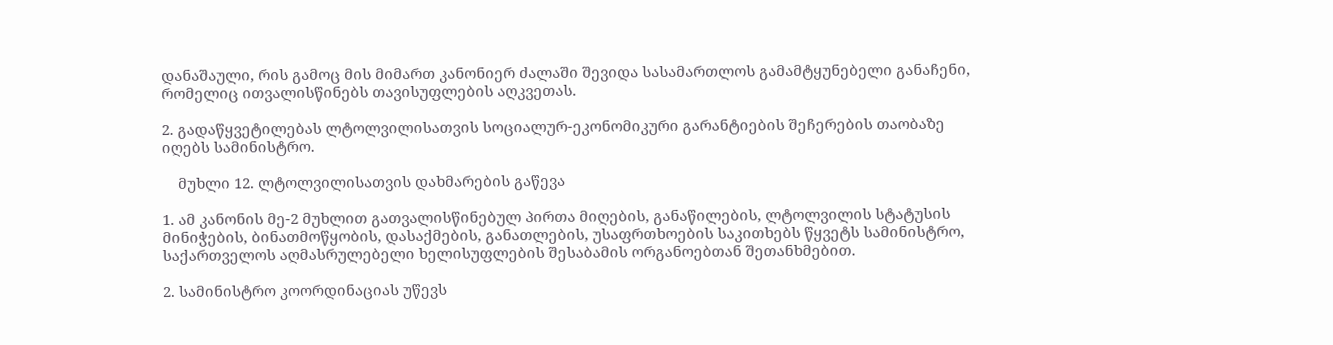დანაშაული, რის გამოც მის მიმართ კანონიერ ძალაში შევიდა სასამართლოს გამამტყუნებელი განაჩენი, რომელიც ითვალისწინებს თავისუფლების აღკვეთას.

2. გადაწყვეტილებას ლტოლვილისათვის სოციალურ-ეკონომიკური გარანტიების შეჩერების თაობაზე იღებს სამინისტრო.

    მუხლი 12. ლტოლვილისათვის დახმარების გაწევა

1. ამ კანონის მე-2 მუხლით გათვალისწინებულ პირთა მიღების, განაწილების, ლტოლვილის სტატუსის მინიჭების, ბინათმოწყობის, დასაქმების, განათლების, უსაფრთხოების საკითხებს წყვეტს სამინისტრო, საქართველოს აღმასრულებელი ხელისუფლების შესაბამის ორგანოებთან შეთანხმებით.

2. სამინისტრო კოორდინაციას უწევს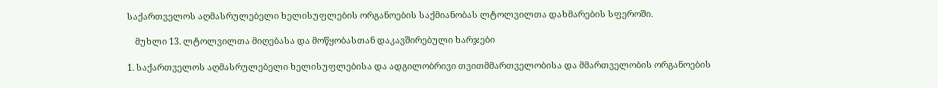საქართველოს აღმასრულებელი ხელისუფლების ორგანოების საქმიანობას ლტოლვილთა დახმარების სფეროში.

    მუხლი 13. ლტოლვილთა მიღებასა და მოწყობასთან დაკავშირებული ხარჯები

1. საქართველოს აღმასრულებელი ხელისუფლებისა და ადგილობრივი თვითმმართველობისა და მმართველობის ორგანოების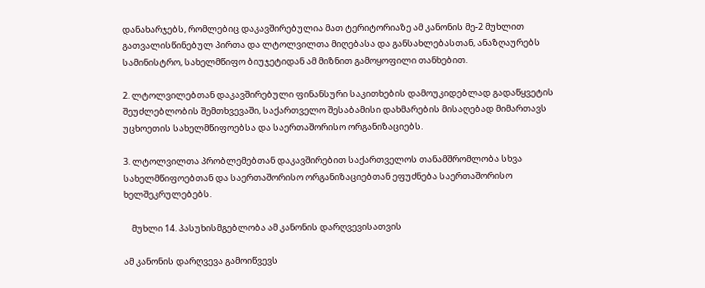დანახარჯებს, რომლებიც დაკავშირებულია მათ ტერიტორიაზე ამ კანონის მე-2 მუხლით გათვალისწინებულ პირთა და ლტოლვილთა მიღებასა და განსახლებასთან, ანაზღაურებს სამინისტრო, სახელმწიფო ბიუჯეტიდან ამ მიზნით გამოყოფილი თანხებით.

2. ლტოლვილებთან დაკავშირებული ფინანსური საკითხების დამოუკიდებლად გადაწყვეტის შეუძლებლობის შემთხვევაში, საქართველო შესაბამისი დახმარების მისაღებად მიმართავს უცხოეთის სახელმწიფოებსა და საერთაშორისო ორგანიზაციებს.

3. ლტოლვილთა პრობლემებთან დაკავშირებით საქართველოს თანამშრომლობა სხვა სახელმწიფოებთან და საერთაშორისო ორგანიზაციებთან ეფუძნება საერთაშორისო ხელშეკრულებებს.

    მუხლი 14. პასუხისმგებლობა ამ კანონის დარღვევისათვის

ამ კანონის დარღვევა გამოიწვევს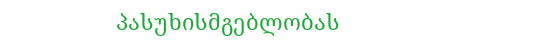პასუხისმგებლობას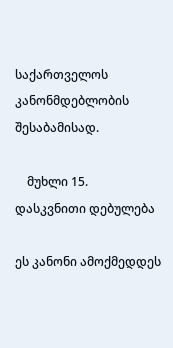საქართველოს კანონმდებლობის შესაბამისად.

    მუხლი 15. დასკვნითი დებულება

ეს კანონი ამოქმედდეს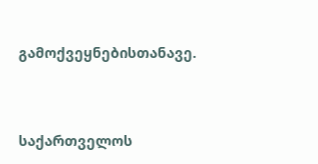გამოქვეყნებისთანავე.



საქართველოს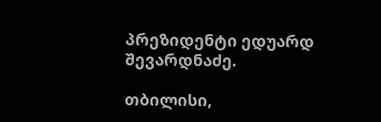პრეზიდენტი ედუარდ შევარდნაძე.

თბილისი,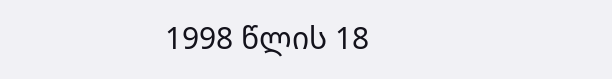1998 წლის 18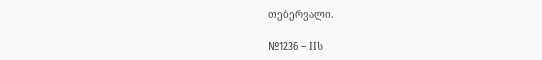თებერვალი.

№1236 – IIს